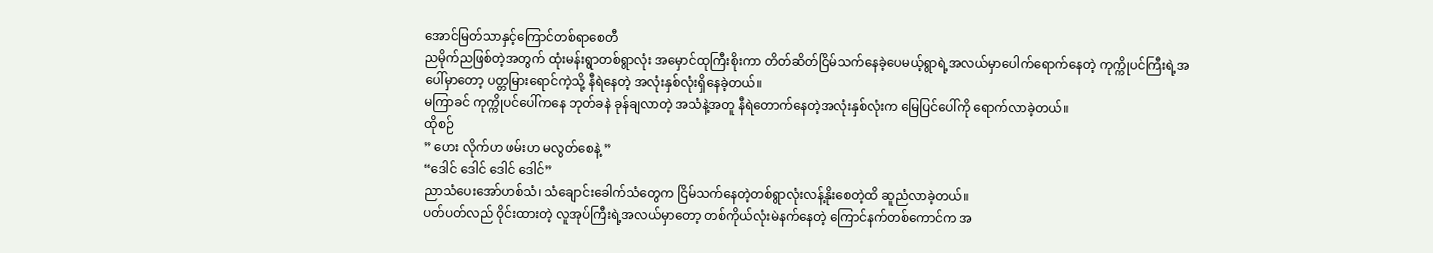အောင်မြတ်သာနှင့်ကြောင်တစ်ရာစေတီ
ညမိုက်ညဖြစ်တဲ့အတွက် ထုံးမန်းရွာတစ်ရွာလုံး အမှောင်ထုကြီးစိုးကာ တိတ်ဆိတ်ငြိမ်သက်နေခဲ့ပေမယ့်ရွာရဲ့အလယ်မှာပေါက်ရောက်နေတဲ့ ကုက္ကိုပင်ကြီးရဲ့အပေါ်မှာတော့ ပတ္တမြားရောင်ကဲ့သို့ နီရဲနေတဲ့ အလုံးနှစ်လုံးရှိနေခဲ့တယ်။
မကြာခင် ကုက္ကိုပင်ပေါ်ကနေ ဘုတ်ခနဲ ခုန်ချလာတဲ့ အသံနဲ့အတူ နီရဲတောက်နေတဲ့အလုံးနှစ်လုံးက မြေပြင်ပေါ်ကို ရောက်လာခဲ့တယ်။
ထိုစဉ်
” ဟေး လိုက်ဟ ဖမ်းဟ မလွတ်စေနဲ့ ”
“ဒေါင် ဒေါင် ဒေါင် ဒေါင်”
ညာသံပေးအော်ဟစ်သံ၊ သံချောင်းခေါက်သံတွေက ငြိမ်သက်နေတဲ့တစ်ရွာလုံးလန့်နိုးစေတဲ့ထိ ဆူညံလာခဲ့တယ်။
ပတ်ပတ်လည် ဝိုင်းထားတဲ့ လူအုပ်ကြီးရဲ့အလယ်မှာတော့ တစ်ကိုယ်လုံးမဲနက်နေတဲ့ ကြောင်နက်တစ်ကောင်က အ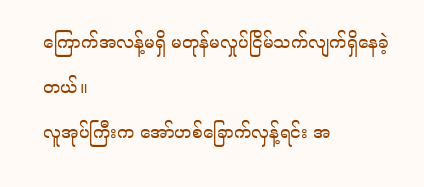ကြောက်အလန့်မရှိ မတုန်မလှုပ်ငြိမ်သက်လျက်ရှိနေခဲ့တယ်။
လူအုပ်ကြီးက အော်ဟစ်ခြောက်လှန့်ရင်း အ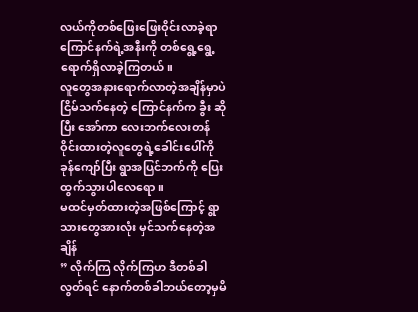လယ်ကိုတစ်ဖြေးဖြေးဝိုင်းလာခဲ့ရာ ကြောင်နက်ရဲ့အနီးကို တစ်ရွေ့ရွေ့ရောက်ရှိလာခဲ့ကြတယ်။
လူတွေအနားရောက်လာတဲ့အချိန်မှာပဲ ငြိမ်သက်နေတဲ့ ကြောင်နက်က ခွီး ဆိုပြီး အော်ကာ လေးဘက်လေးတန် ဝိုင်းထားတဲ့လူတွေရဲ့ခေါင်းပေါ်ကို ခုန်ကျော်ပြီး ရွာအပြင်ဘက်ကို ပြေးထွက်သွားပါလေရော။
မထင်မှတ်ထားတဲ့အဖြစ်ကြောင့် ရွာသားတွေအားလုံး မှင်သက်နေတဲ့အချိန်
” လိုက်ကြ လိုက်ကြဟ ဒီတစ်ခါလွတ်ရင် နောက်တစ်ခါဘယ်တော့မှမိ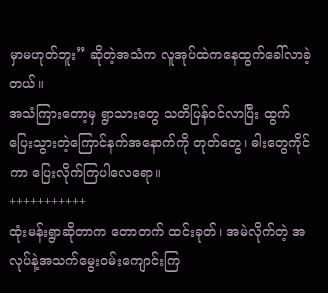မှာမဟုတ်ဘူး” ဆိုတဲ့အသံက လူအုပ်ထဲကနေထွက်ခေါ်လာခဲ့တယ်။
အသံကြားတော့မှ ရွာသားတွေ သတိပြန်ဝင်လာပြီး ထွက်ပြေးသွားတဲ့ကြောင်နက်အနောက်ကို တုတ်တွေ၊ ဓါးတွေကိုင်ကာ ပြေးလိုက်ကြပါလေရော။
+++++++++++
ထုံးမန်းရွာဆိုတာက တောတက် ထင်းခုတ်၊ အမဲလိုက်တဲ့ အလုပ်နဲ့အသက်မွေးဝမ်းကျောင်းကြ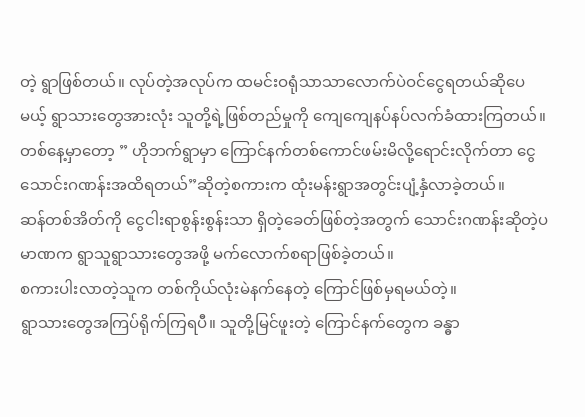တဲ့ ရွာဖြစ်တယ်။ လုပ်တဲ့အလုပ်က ထမင်းဝရုံသာသာလောက်ပဲဝင်ငွေရတယ်ဆိုပေမယ့် ရွာသားတွေအားလုံး သူတို့ရဲ့ဖြစ်တည်မှုကို ကျေကျေနပ်နပ်လက်ခံထားကြတယ်။
တစ်နေ့မှာတော့ ” ဟိုဘက်ရွာမှာ ကြောင်နက်တစ်ကောင်ဖမ်းမိလို့ရောင်းလိုက်တာ ငွေသောင်းဂဏန်းအထိရတယ်”ဆိုတဲ့စကားက ထုံးမန်းရွာအတွင်းပျံ့နှံလာခဲ့တယ်။
ဆန်တစ်အိတ်ကို ငွေငါးရာစွန်းစွန်းသာ ရှိတဲ့ခေတ်ဖြစ်တဲ့အတွက် သောင်းဂဏန်းဆိုတဲ့ပမာဏက ရွာသူရွာသားတွေအဖို့ မက်လောက်စရာဖြစ်ခဲ့တယ်။
စကားပါးလာတဲ့သူက တစ်ကိုယ်လုံးမဲနက်နေတဲ့ ကြောင်ဖြစ်မှရမယ်တဲ့။
ရွာသားတွေအကြပ်ရိုက်ကြရပီ။ သူတို့မြင်ဖူးတဲ့ ကြောင်နက်တွေက ခန္ဓာ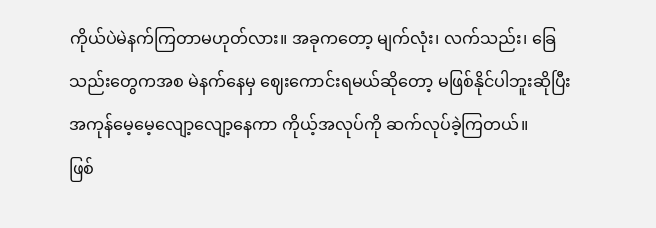ကိုယ်ပဲမဲနက်ကြတာမဟုတ်လား။ အခုကတော့ မျက်လုံး၊ လက်သည်း၊ ခြေသည်းတွေကအစ မဲနက်နေမှ ဈေးကောင်းရမယ်ဆိုတော့ မဖြစ်နိုင်ပါဘူးဆိုပြီး အကုန်မေ့မေ့လျော့လျော့နေကာ ကိုယ့်အလုပ်ကို ဆက်လုပ်ခဲ့ကြတယ်။
ဖြစ်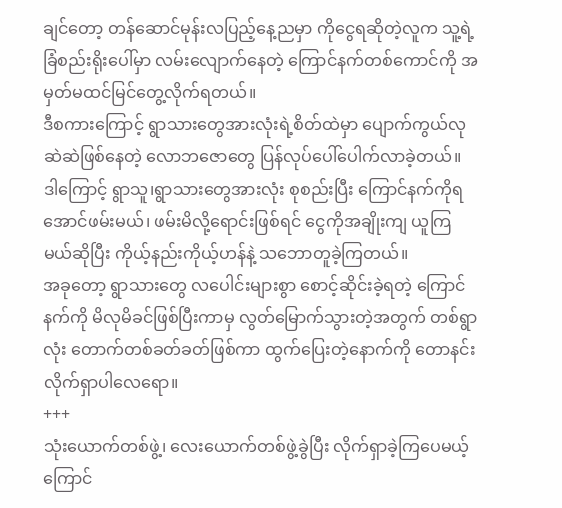ချင်တော့ တန်ဆောင်မုန်းလပြည့်နေ့ညမှာ ကိုငွေရဆိုတဲ့လူက သူ့ရဲ့ခြံစည်းရိုးပေါ်မှာ လမ်းလျောက်နေတဲ့ ကြောင်နက်တစ်ကောင်ကို အမှတ်မထင်မြင်တွေ့လိုက်ရတယ်။
ဒီစကားကြောင့် ရွာသားတွေအားလုံးရဲ့စိတ်ထဲမှာ ပျောက်ကွယ်လုဆဲဆဲဖြစ်နေတဲ့ လောဘဇောတွေ ပြန်လုပ်ပေါ်ပေါက်လာခဲ့တယ်။
ဒါကြောင့် ရွာသူ၊ရွာသားတွေအားလုံး စုစည်းပြီး ကြောင်နက်ကိုရအောင်ဖမ်းမယ်၊ ဖမ်းမိလို့ရောင်းဖြစ်ရင် ငွေကိုအချိုးကျ ယူကြမယ်ဆိုပြီး ကိုယ့်နည်းကိုယ့်ဟန်နဲ့ သဘောတူခဲ့ကြတယ်။
အခုတော့ ရွာသားတွေ လပေါင်းများစွာ စောင့်ဆိုင်းခဲ့ရတဲ့ ကြောင်နက်ကို မိလုမိခင်ဖြစ်ပြီးကာမှ လွတ်မြောက်သွားတဲ့အတွက် တစ်ရွာလုံး တောက်တစ်ခတ်ခတ်ဖြစ်ကာ ထွက်ပြေးတဲ့နောက်ကို တောနင်းလိုက်ရှာပါလေရော။
+++
သုံးယောက်တစ်ဖွဲ့၊ လေးယောက်တစ်ဖွဲ့ခွဲပြီး လိုက်ရှာခဲ့ကြပေမယ့် ကြောင်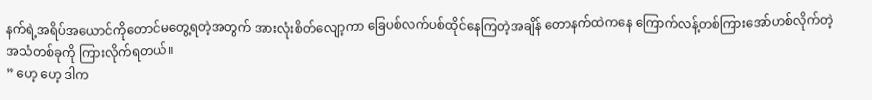နက်ရဲ့အရိပ်အယောင်ကိုတောင်မတွေ့ရတဲ့အတွက် အားလုံးစိတ်လျော့ကာ ခြေပစ်လက်ပစ်ထိုင်နေကြတဲ့အချိန် တောနက်ထဲကနေ ကြောက်လန့်တစ်ကြားအော်ဟစ်လိုက်တဲ့ အသံတစ်ခုကို ကြားလိုက်ရတယ်။
” ဟေ့ ဟေ့ ဒါက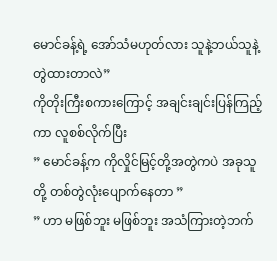မောင်ခန့်ရဲ့ အော်သံမဟုတ်လား သူနဲ့ဘယ်သူနဲ့တွဲထားတာလဲ”
ကိုတိုးကြီးစကားကြောင့် အချင်းချင်းပြန်ကြည့်ကာ လူစစ်လိုက်ပြီး
” မောင်ခန့်က ကိုလှိုင်မြင့်တို့အတွဲကပဲ အခုသူတို့ တစ်တွဲလုံးပျောက်နေတာ ”
” ဟာ မဖြစ်ဘူး မဖြစ်ဘူး အသံကြားတဲ့ဘက်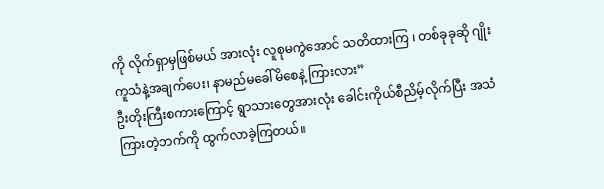ကို လိုက်ရှာမှဖြစ်မယ် အားလုံး လူစုမကွဲအောင် သတိထားကြ ၊ တစ်ခုခုဆို ဂျိုးကူသံနဲ့အချက်ပေး၊ နာမည်မခေါ်မိစေနဲ့ ကြားလား”
ဦးတိုးကြီးစကားကြောင့် ရွာသားတွေအားလုံး ခေါင်းကိုယ်စီညိမ့်လိုက်ပြီး အသံကြားတဲ့ဘက်ကို ထွက်လာခဲ့ကြတယ်။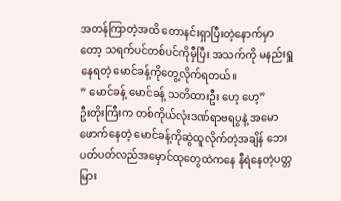အတန်ကြာတဲ့အထိ တောနင်းရှာပြီးတဲ့နောက်မှာတော့ သရက်ပင်တစ်ပင်ကိုမှီပြီး အသက်ကို မနည်းရှူနေရတဲ့ မောင်ခန့်ကိုတွေ့လိုက်ရတယ်။
” မောင်ခန့် မောင်ခန့် သတိထားဦး ဟေ့ ဟေ့”
ဦးတိုးကြီးက တစ်ကိုယ်လုံးဒဏ်ရာဗရပွနဲ့ အမောဖောက်နေတဲ့ မောင်ခန့်ကိုဆွဲထူလိုက်တဲ့အချိန် ဘေးပတ်ပတ်လည်အမှောင်ထုတွေထဲကနေ နီရဲနေတဲ့ပတ္တမြား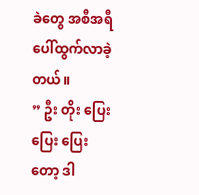ခဲတွေ အစီအရီပေါ်ထွက်လာခဲ့တယ်။
” ဦး တိုး ပြေး ပြေး ပြေးတော့ ဒါ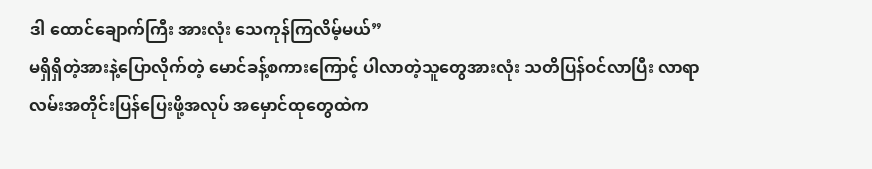ဒါ ထောင်ချောက်ကြီး အားလုံး သေကုန်ကြလိမ့်မယ်”
မရှိရှိတဲ့အားနဲ့ပြောလိုက်တဲ့ မောင်ခန့်စကားကြောင့် ပါလာတဲ့သူတွေအားလုံး သတိပြန်ဝင်လာပြီး လာရာလမ်းအတိုင်းပြန်ပြေးဖို့အလုပ် အမှောင်ထုတွေထဲက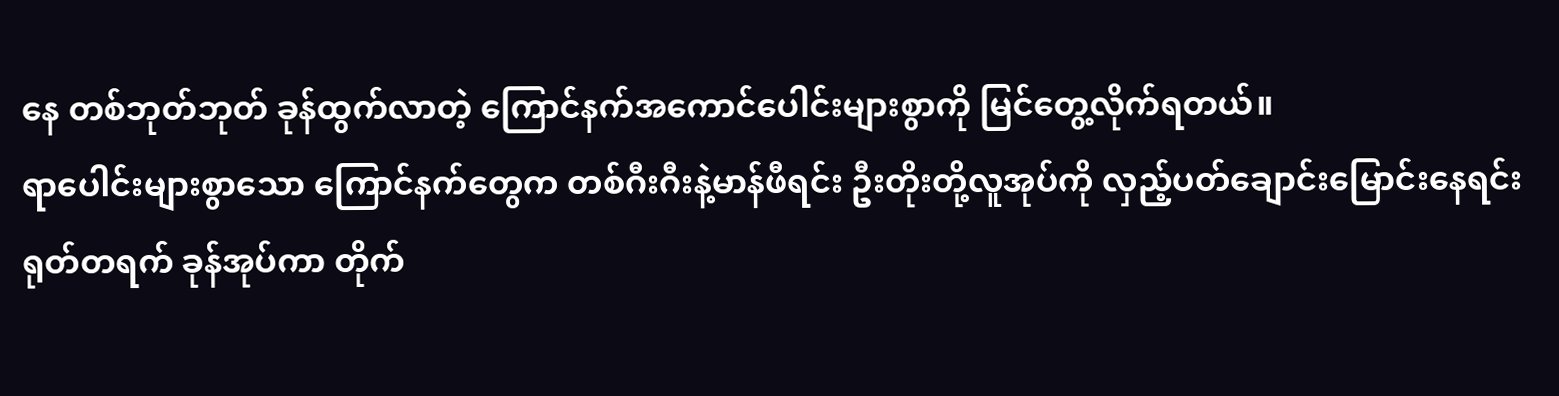နေ တစ်ဘုတ်ဘုတ် ခုန်ထွက်လာတဲ့ ကြောင်နက်အကောင်ပေါင်းများစွာကို မြင်တွေ့လိုက်ရတယ်။
ရာပေါင်းများစွာသော ကြောင်နက်တွေက တစ်ဂီးဂီးနဲ့မာန်ဖီရင်း ဦးတိုးတို့လူအုပ်ကို လှည့်ပတ်ချောင်းမြောင်းနေရင်း ရုတ်တရက် ခုန်အုပ်ကာ တိုက်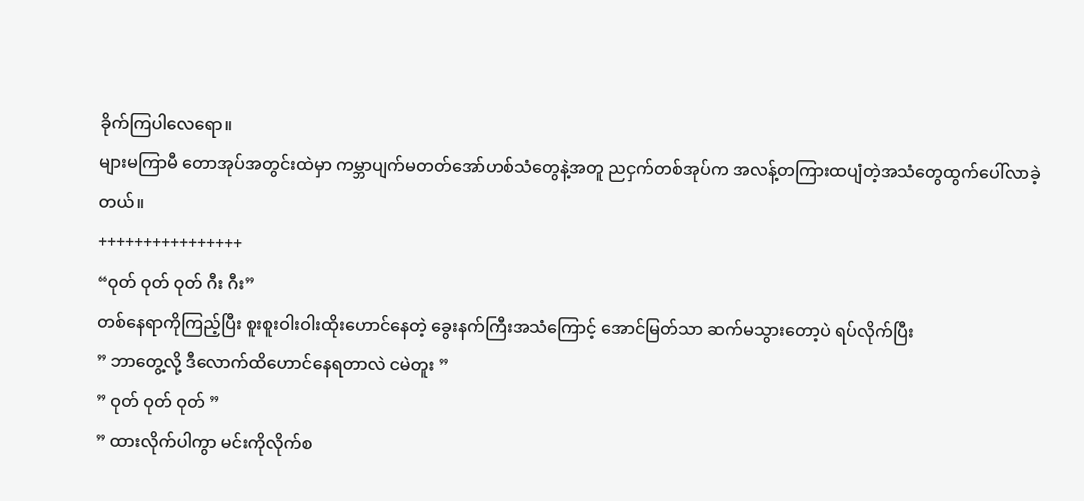ခိုက်ကြပါလေရော။
များမကြာမီ တောအုပ်အတွင်းထဲမှာ ကမ္ဘာပျက်မတတ်အော်ဟစ်သံတွေနဲ့အတူ ညငှက်တစ်အုပ်က အလန့်တကြားထပျံတဲ့အသံတွေထွက်ပေါ်လာခဲ့တယ်။
++++++++++++++++
“ဝုတ် ဝုတ် ဝုတ် ဂီး ဂီး”
တစ်နေရာကိုကြည့်ပြီး စူးစူးဝါးဝါးထိုးဟောင်နေတဲ့ ခွေးနက်ကြီးအသံကြောင့် အောင်မြတ်သာ ဆက်မသွားတော့ပဲ ရပ်လိုက်ပြီး
” ဘာတွေ့လို့ ဒီလောက်ထိဟောင်နေရတာလဲ ငမဲတူး ”
” ဝုတ် ဝုတ် ဝုတ် ”
” ထားလိုက်ပါကွာ မင်းကိုလိုက်စ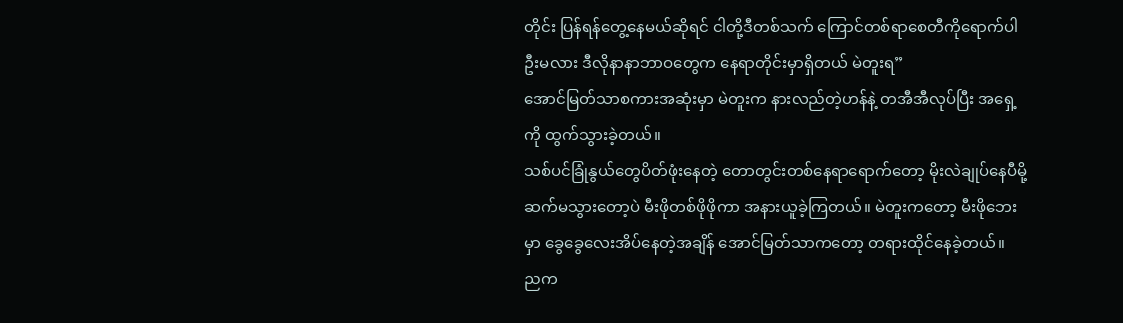တိုင်း ပြန်ရန်တွေ့နေမယ်ဆိုရင် ငါတို့ဒီတစ်သက် ကြောင်တစ်ရာစေတီကိုရောက်ပါဦးမလား ဒီလိုနာနာဘာဝတွေက နေရာတိုင်းမှာရှိတယ် မဲတူးရ”
အောင်မြတ်သာစကားအဆုံးမှာ မဲတူးက နားလည်တဲ့ဟန်နဲ့ တအီအီလုပ်ပြီး အရှေ့ကို ထွက်သွားခဲ့တယ်။
သစ်ပင်ခြုံနွယ်တွေပိတ်ဖုံးနေတဲ့ တောတွင်းတစ်နေရာရောက်တော့ မိုးလဲချုပ်နေပီမို့ ဆက်မသွားတော့ပဲ မီးဖိုတစ်ဖိုဖိုကာ အနားယူခဲ့ကြတယ်။ မဲတူးကတော့ မီးဖိုဘေးမှာ ခွေခွေလေးအိပ်နေတဲ့အချိန် အောင်မြတ်သာကတော့ တရားထိုင်နေခဲ့တယ်။
ညက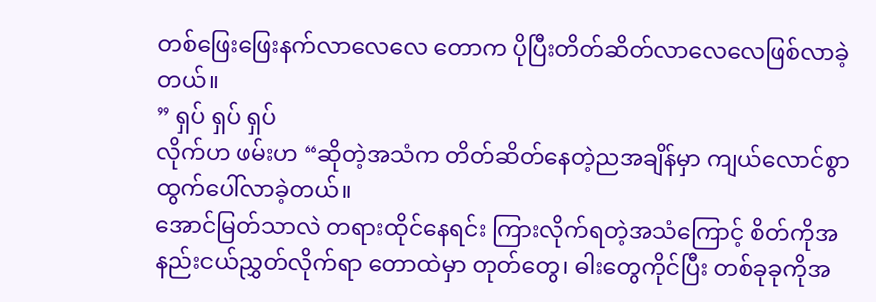တစ်ဖြေးဖြေးနက်လာလေလေ တောက ပိုပြီးတိတ်ဆိတ်လာလေလေဖြစ်လာခဲ့တယ်။
” ရှပ် ရှပ် ရှပ်
လိုက်ဟ ဖမ်းဟ “ဆိုတဲ့အသံက တိတ်ဆိတ်နေတဲ့ညအချိန်မှာ ကျယ်လောင်စွာထွက်ပေါ်လာခဲ့တယ်။
အောင်မြတ်သာလဲ တရားထိုင်နေရင်း ကြားလိုက်ရတဲ့အသံကြောင့် စိတ်ကိုအနည်းငယ်ညွှတ်လိုက်ရာ တောထဲမှာ တုတ်တွေ၊ ဓါးတွေကိုင်ပြီး တစ်ခုခုကိုအ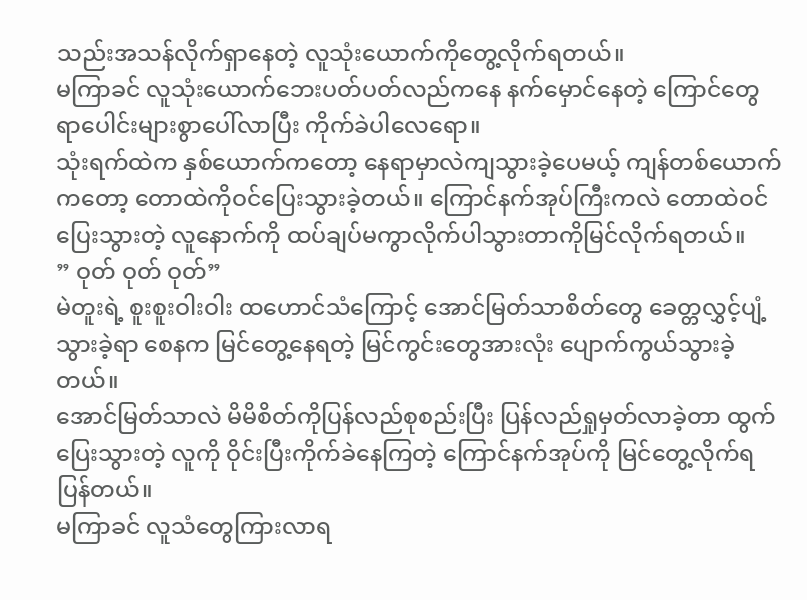သည်းအသန်လိုက်ရှာနေတဲ့ လူသုံးယောက်ကိုတွေ့လိုက်ရတယ်။
မကြာခင် လူသုံးယောက်ဘေးပတ်ပတ်လည်ကနေ နက်မှောင်နေတဲ့ ကြောင်တွေ ရာပေါင်းများစွာပေါ်လာပြီး ကိုက်ခဲပါလေရော။
သုံးရက်ထဲက နှစ်ယောက်ကတော့ နေရာမှာလဲကျသွားခဲ့ပေမယ့် ကျန်တစ်ယောက်ကတော့ တောထဲကိုဝင်ပြေးသွားခဲ့တယ်။ ကြောင်နက်အုပ်ကြီးကလဲ တောထဲဝင်ပြေးသွားတဲ့ လူနောက်ကို ထပ်ချပ်မကွာလိုက်ပါသွားတာကိုမြင်လိုက်ရတယ်။
” ဝုတ် ဝုတ် ဝုတ်”
မဲတူးရဲ့ စူးစူးဝါးဝါး ထဟောင်သံကြောင့် အောင်မြတ်သာစိတ်တွေ ခေတ္တလွှင့်ပျံ့သွားခဲ့ရာ စေနက မြင်တွေ့နေရတဲ့ မြင်ကွင်းတွေအားလုံး ပျောက်ကွယ်သွားခဲ့တယ်။
အောင်မြတ်သာလဲ မိမိစိတ်ကိုပြန်လည်စုစည်းပြီး ပြန်လည်ရှုမှတ်လာခဲ့တာ ထွက်ပြေးသွားတဲ့ လူကို ဝိုင်းပြီးကိုက်ခဲနေကြတဲ့ ကြောင်နက်အုပ်ကို မြင်တွေ့လိုက်ရပြန်တယ်။
မကြာခင် လူသံတွေကြားလာရ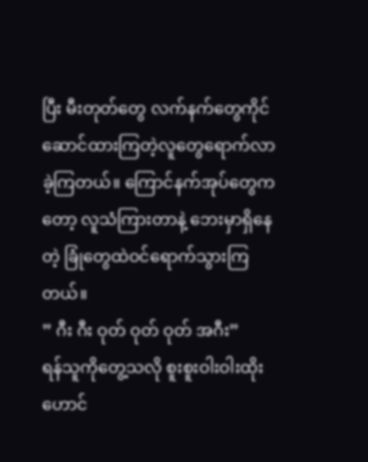ပြီး မီးတုတ်တွေ လက်နက်တွေကိုင်ဆောင်ထားကြတဲ့လူတွေရောက်လာခဲ့ကြတယ်။ ကြောင်နက်အုပ်တွေကတော့ လူသံကြားတာနဲ့ ဘေးမှာရှိနေတဲ့ ခြုံတွေထဲဝင်ရောက်သွားကြတယ်။
” ဂီး ဂီး ဝုတ် ဝုတ် ဝုတ် အဂီး”
ရန်သူကိုတွေ့သလို စူးစူးဝါးဝါးထိုးဟောင်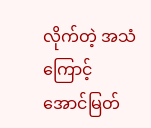လိုက်တဲ့ အသံကြောင့် အောင်မြတ်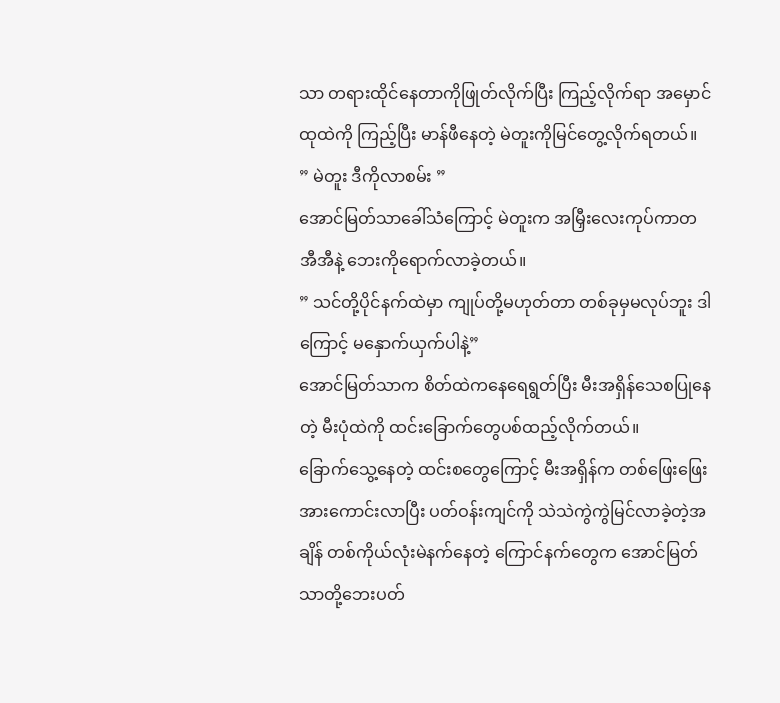သာ တရားထိုင်နေတာကိုဖြုတ်လိုက်ပြီး ကြည့်လိုက်ရာ အမှောင်ထုထဲကို ကြည့်ပြီး မာန်ဖီနေတဲ့ မဲတူးကိုမြင်တွေ့လိုက်ရတယ်။
” မဲတူး ဒီကိုလာစမ်း ”
အောင်မြတ်သာခေါ်သံကြောင့် မဲတူးက အမြှီးလေးကုပ်ကာတအီအီနဲ့ ဘေးကိုရောက်လာခဲ့တယ်။
” သင်တို့ပိုင်နက်ထဲမှာ ကျုပ်တို့မဟုတ်တာ တစ်ခုမှမလုပ်ဘူး ဒါကြောင့် မနှောက်ယှက်ပါနဲ့”
အောင်မြတ်သာက စိတ်ထဲကနေရေရွတ်ပြီး မီးအရှိန်သေစပြုနေတဲ့ မီးပုံထဲကို ထင်းခြောက်တွေပစ်ထည့်လိုက်တယ်။
ခြောက်သွေ့နေတဲ့ ထင်းစတွေကြောင့် မီးအရှိန်က တစ်ဖြေးဖြေးအားကောင်းလာပြီး ပတ်ဝန်းကျင်ကို သဲသဲကွဲကွဲမြင်လာခဲ့တဲ့အချိန် တစ်ကိုယ်လုံးမဲနက်နေတဲ့ ကြောင်နက်တွေက အောင်မြတ်သာတို့ဘေးပတ်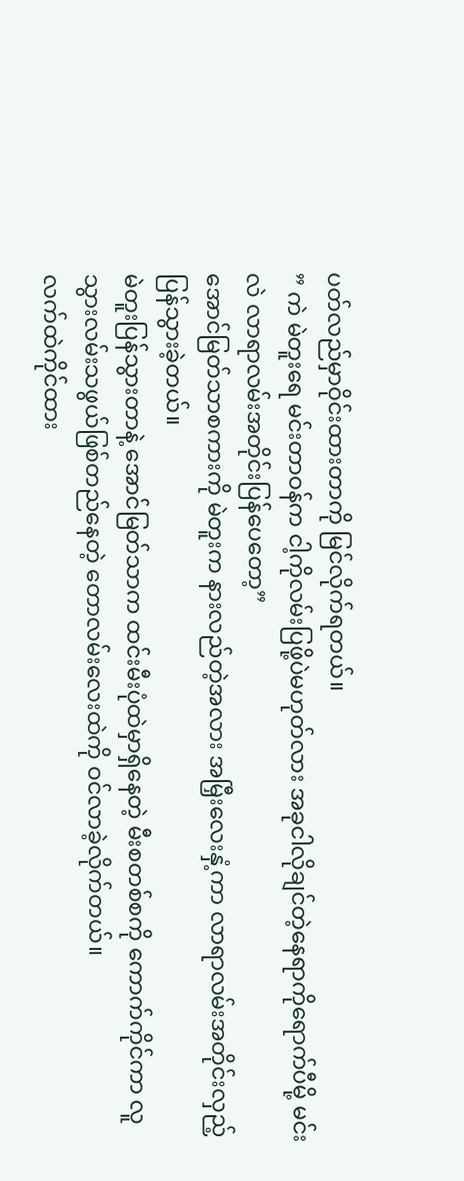ပတ်လည်မှာဝိုင်းထားတာကို မြင်လိုက်ရတယ်။
” ကဲ မဲတူးရေ မင်းတာဝန်က ငါ့ကိုလမ်းပြဖို့ပဲမဟုတ်လား အခုငါလိုချင်တဲ့နေရာကိုရောက်ပီမို့ မင်းလဲ လာရာလမ်းအတိုင်းပြန်ပေတော့”
အောင်မြတ်သာစကားကို မဲတူးက နားလည်တဲ့အလား အမြှီးလေးနှံ့ကာ လာရာလမ်းအတိုင်းလှည့်ပြန်သွားခဲ့တယ်။
မဲတူးပြန်သွားတာနဲ့ အောင်မြတ်သာက ထင်းမီးပုံထဲမှာရှိနေတဲ့ မီးစတစ်စကို ကောက်ကိုင်ကာ လူသွားလမ်းသဖွယ်ဖြစ်တည်နေတဲ့ တောလမ်းလေးထဲကို ဝင်လာခဲ့လိုက်တယ်။
လက်ထဲကိုင်ထား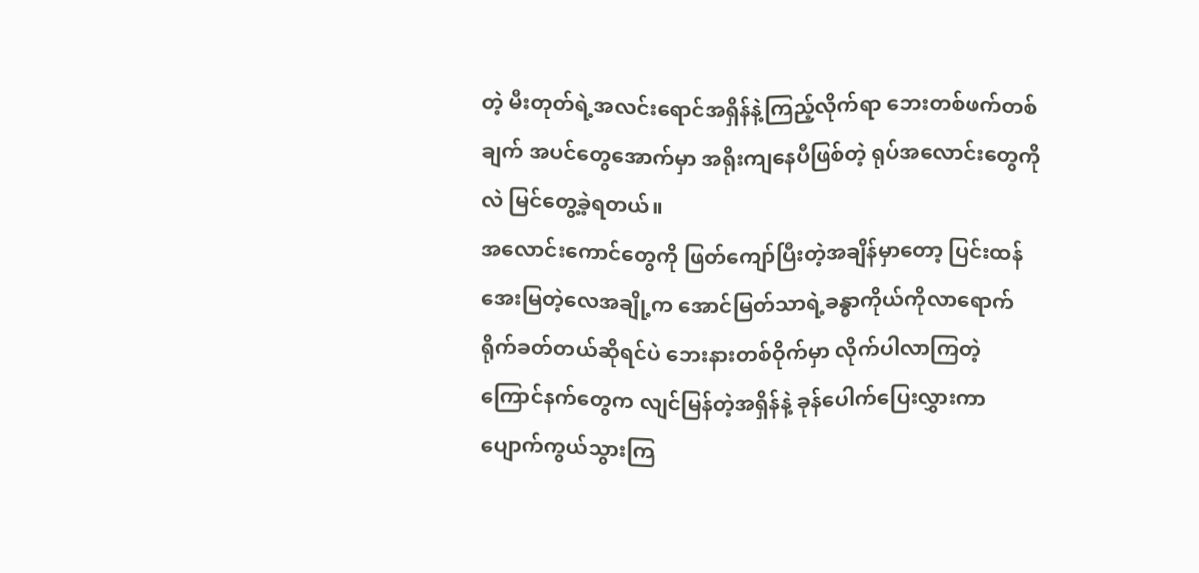တဲ့ မီးတုတ်ရဲ့အလင်းရောင်အရှိန်နဲ့ကြည့်လိုက်ရာ ဘေးတစ်ဖက်တစ်ချက် အပင်တွေအောက်မှာ အရိုးကျနေပီဖြစ်တဲ့ ရုပ်အလောင်းတွေကိုလဲ မြင်တွေ့ခဲ့ရတယ်။
အလောင်းကောင်တွေကို ဖြတ်ကျော်ပြီးတဲ့အချိန်မှာတော့ ပြင်းထန်အေးမြတဲ့လေအချို့က အောင်မြတ်သာရဲ့ခန္ဓာကိုယ်ကိုလာရောက်ရိုက်ခတ်တယ်ဆိုရင်ပဲ ဘေးနားတစ်ဝိုက်မှာ လိုက်ပါလာကြတဲ့ ကြောင်နက်တွေက လျင်မြန်တဲ့အရှိန်နဲ့ ခုန်ပေါက်ပြေးလွှားကာ ပျောက်ကွယ်သွားကြ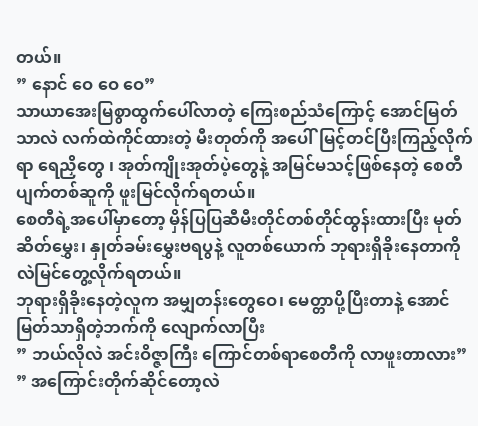တယ်။
” နောင် ဝေ ဝေ ဝေ”
သာယာအေးမြစွာထွက်ပေါ်လာတဲ့ ကြေးစည်သံကြောင့် အောင်မြတ်သာလဲ လက်ထဲကိုင်ထားတဲ့ မီးတုတ်ကို အပေါ်မြင့်တင်ပြီးကြည့်လိုက်ရာ ရေညှိတွေ ၊ အုတ်ကျိုးအုတ်ပဲ့တွေနဲ့ အမြင်မသင့်ဖြစ်နေတဲ့ စေတီပျက်တစ်ဆူကို ဖူးမြင်လိုက်ရတယ်။
စေတီရဲ့အပေါ်မှာတော့ မှိန်ပြပြဆီမီးတိုင်တစ်တိုင်ထွန်းထားပြီး မုတ်ဆိတ်မွှေး၊ နှုတ်ခမ်းမွှေးဗရပွနဲ့ လူတစ်ယောက် ဘုရားရှိခိုးနေတာကိုလဲမြင်တွေ့လိုက်ရတယ်။
ဘုရားရှိခိုးနေတဲ့လူက အမျှတန်းတွေဝေ၊ မေတ္တာပို့ပြီးတာနဲ့ အောင်မြတ်သာရှိတဲ့ဘက်ကို လျောက်လာပြီး
” ဘယ်လိုလဲ အင်းဝိဇ္ဇာကြီး ကြောင်တစ်ရာစေတီကို လာဖူးတာလား”
” အကြောင်းတိုက်ဆိုင်တော့လဲ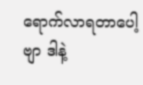ရောက်လာရတာပေါ့ဗျာ ဒါနဲ့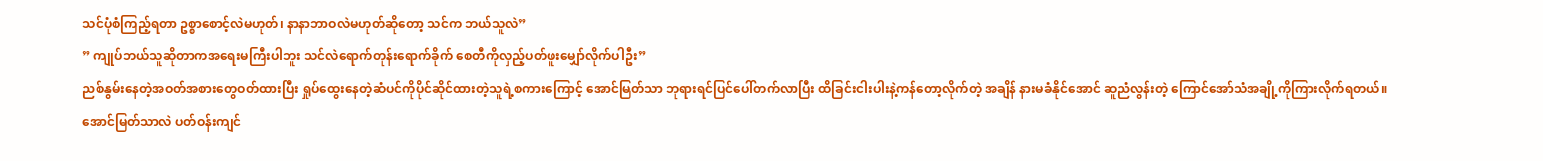သင်ပုံစံကြည့်ရတာ ဥစ္စာစောင့်လဲမဟုတ်၊ နာနာဘာဝလဲမဟုတ်ဆိုတော့ သင်က ဘယ်သူလဲ”
” ကျုပ်ဘယ်သူဆိုတာကအရေးမကြီးပါဘူး သင်လဲရောက်တုန်းရောက်ခိုက် စေတီကိုလှည့်ပတ်ဖူးမျှော်လိုက်ပါဦး”
ညစ်နွမ်းနေတဲ့အဝတ်အစားတွေဝတ်ထားပြီး ရှုပ်ထွေးနေတဲ့ဆံပင်ကိုပိုင်ဆိုင်ထားတဲ့သူရဲ့စကားကြောင့် အောင်မြတ်သာ ဘုရားရင်ပြင်ပေါ်တက်လာပြီး ထိခြင်းငါးပါးနဲ့ကန်တော့လိုက်တဲ့ အချိန် နားမခံနိုင်အောင် ဆူညံလွန်းတဲ့ ကြောင်အော်သံအချို့ကိုကြားလိုက်ရတယ်။
အောင်မြတ်သာလဲ ပတ်ဝန်းကျင်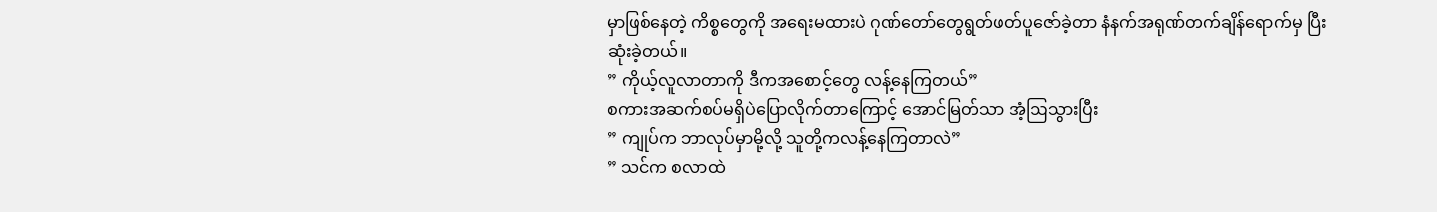မှာဖြစ်နေတဲ့ ကိစ္စတွေကို အရေးမထားပဲ ဂုဏ်တော်တွေရွတ်ဖတ်ပူဇော်ခဲ့တာ နံနက်အရုဏ်တက်ချိန်ရောက်မှ ပြီးဆုံးခဲ့တယ်။
” ကိုယ့်လူလာတာကို ဒီကအစောင့်တွေ လန့်နေကြတယ်”
စကားအဆက်စပ်မရှိပဲပြောလိုက်တာကြောင့် အောင်မြတ်သာ အံ့ဩသွားပြီး
” ကျုပ်က ဘာလုပ်မှာမို့လို့ သူတို့ကလန့်နေကြတာလဲ”
” သင်က စလာထဲ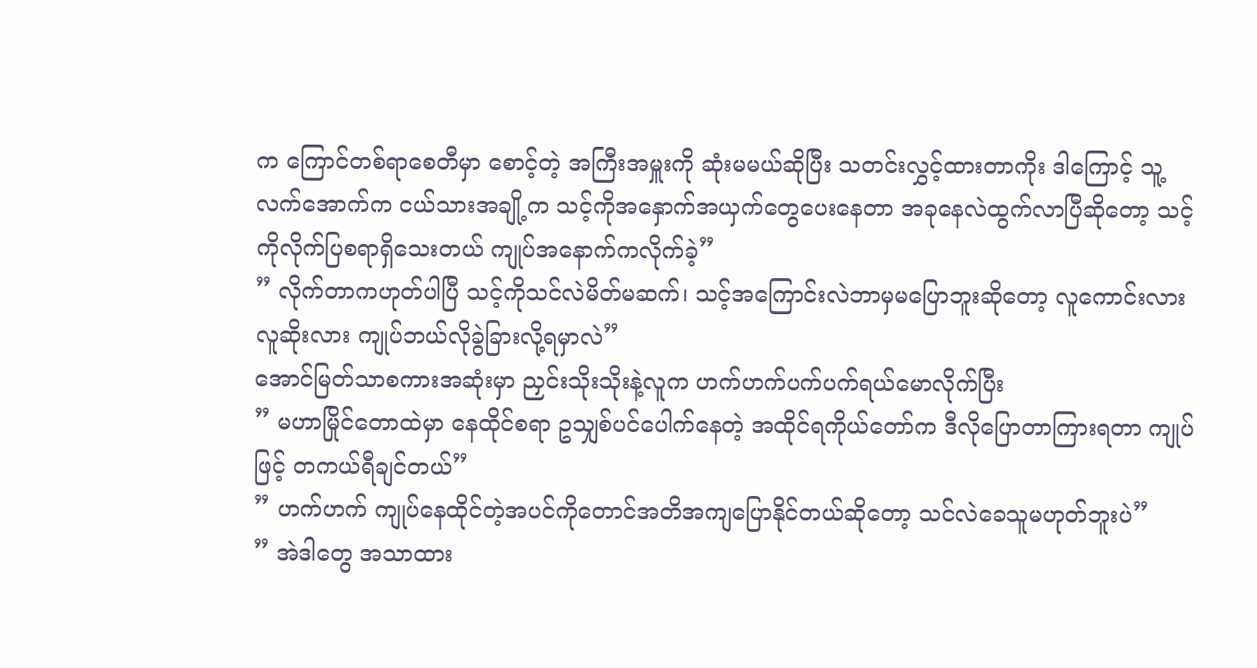က ကြောင်တစ်ရာစေတီမှာ စောင့်တဲ့ အကြီးအမှူးကို ဆုံးမမယ်ဆိုပြီး သတင်းလွှင့်ထားတာကိုး ဒါကြောင့် သူ့လက်အောက်က ငယ်သားအချို့က သင့်ကိုအနှောက်အယှက်တွေပေးနေတာ အခုနေလဲထွက်လာပြီဆိုတော့ သင့်ကိုလိုက်ပြစရာရှိသေးတယ် ကျုပ်အနောက်ကလိုက်ခဲ့”
” လိုက်တာကဟုတ်ပါပြီ သင့်ကိုသင်လဲမိတ်မဆက်၊ သင့်အကြောင်းလဲဘာမှမပြောဘူးဆိုတော့ လူကောင်းလား လူဆိုးလား ကျုပ်ဘယ်လိုခွဲခြားလို့ရမှာလဲ”
အောင်မြတ်သာစကားအဆုံးမှာ ညှင်းသိုးသိုးနဲ့လူက ဟက်ဟက်ပက်ပက်ရယ်မောလိုက်ပြီး
” မဟာမြိုင်တောထဲမှာ နေထိုင်စရာ ဥသျှစ်ပင်ပေါက်နေတဲ့ အထိုင်ရကိုယ်တော်က ဒီလိုပြောတာကြားရတာ ကျုပ်ဖြင့် တကယ်ရီချင်တယ်”
” ဟက်ဟက် ကျုပ်နေထိုင်တဲ့အပင်ကိုတောင်အတိအကျပြောနိုင်တယ်ဆိုတော့ သင်လဲခေသူမဟုတ်ဘူးပဲ”
” အဲဒါတွေ အသာထား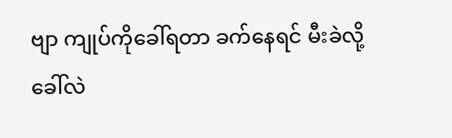ဗျာ ကျုပ်ကိုခေါ်ရတာ ခက်နေရင် မီးခဲလို့ခေါ်လဲ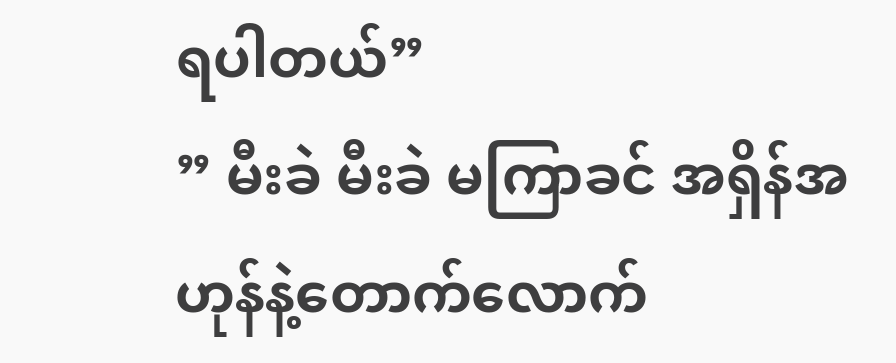ရပါတယ်”
” မီးခဲ မီးခဲ မကြာခင် အရှိန်အဟုန်နဲ့တောက်လောက်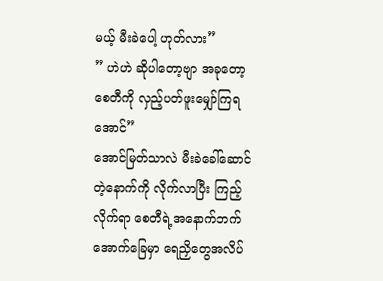မယ့် မီးခဲပေါ့ ဟုတ်လား”
” ဟဲဟဲ ဆိုပါတော့ဗျာ အခုတော့ စေတီကို လှည့်ပတ်ဖူးမျှော်ကြရအောင်”
အောင်မြတ်သာလဲ မီးခဲခေါ်ဆောင်တဲ့နောက်ကို လိုက်လာပြီး ကြည့်လိုက်ရာ စေတီရဲ့အနောက်ဘက်အောက်ခြေမှာ ရေညှိတွေအလိပ်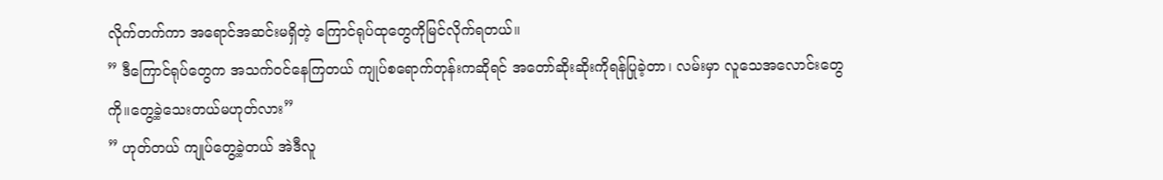လိုက်တက်ကာ အရောင်အဆင်းမရှိတဲ့ ကြောင်ရုပ်ထုတွေကိုမြင်လိုက်ရတယ်။
” ဒီကြောင်ရုပ်တွေက အသက်ဝင်နေကြတယ် ကျုပ်စရောက်တုန်းကဆိုရင် အတော်ဆိုးဆိုးကိုရန်ပြုခဲ့တာ၊ လမ်းမှာ လူသေအလောင်းတွေကို။တွေ့ခဲ့သေးတယ်မဟုတ်လား”
” ဟုတ်တယ် ကျုပ်တွေ့ခဲ့တယ် အဲဒီလူ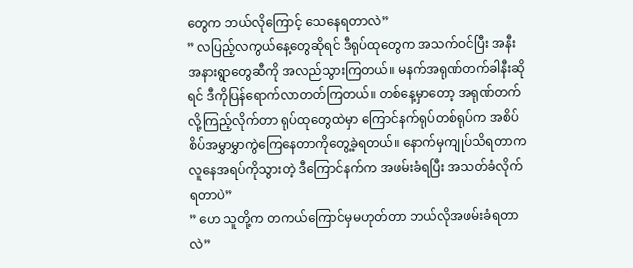တွေက ဘယ်လိုကြောင့် သေနေရတာလဲ”
” လပြည့်လကွယ်နေ့တွေဆိုရင် ဒီရုပ်ထုတွေက အသက်ဝင်ပြီး အနီးအနားရွာတွေဆီကို အလည်သွားကြတယ်။ မနက်အရုဏ်တက်ခါနီးဆိုရင် ဒီကိုပြန်ရောက်လာတတ်ကြတယ်။ တစ်နေ့မှာတော့ အရုဏ်တက်လို့ကြည့်လိုက်တာ ရုပ်ထုတွေထဲမှာ ကြောင်နက်ရုပ်တစ်ရုပ်က အစိပ်စိပ်အမွှာမွှာကွဲကြေနေတာကိုတွေ့ခဲ့ရတယ်။ နောက်မှကျုပ်သိရတာက လူနေအရပ်ကိုသွားတဲ့ ဒီကြောင်နက်က အဖမ်းခံရပြီး အသတ်ခံလိုက်ရတာပဲ”
” ဟေ သူတို့က တကယ်ကြောင်မှမဟုတ်တာ ဘယ်လိုအဖမ်းခံရတာလဲ”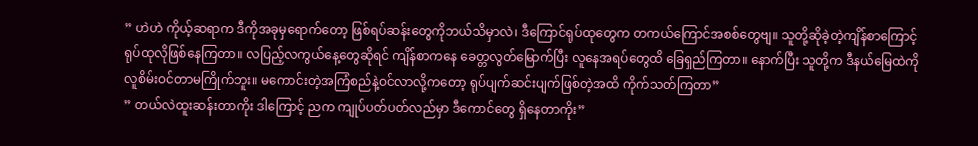” ဟဲဟဲ ကိုယ့်ဆရာက ဒီကိုအခုမှရောက်တော့ ဖြစ်ရပ်ဆန်းတွေကိုဘယ်သိမှာလဲ၊ ဒီကြောင်ရုပ်ထုတွေက တကယ်ကြောင်အစစ်တွေဗျ။ သူတို့ဆိုခဲ့တဲ့ကျိန်စာကြောင့် ရုပ်ထုလိုဖြစ်နေကြတာ။ လပြည့်လကွယ်နေ့တွေဆိုရင် ကျိန်စာကနေ ခေတ္တလွတ်မြောက်ပြီး လူနေအရပ်တွေထိ ခြေရှည်ကြတာ။ နောက်ပြီး သူတို့က ဒီနယ်မြေထဲကို လူစိမ်းဝင်တာမကြိုက်ဘူး။ မကောင်းတဲ့အကြံစည်နဲ့ဝင်လာလို့ကတော့ ရုပ်ပျက်ဆင်းပျက်ဖြစ်တဲ့အထိ ကိုက်သတ်ကြတာ”
” တယ်လဲထူးဆန်းတာကိုး ဒါကြောင့် ညက ကျုပ်ပတ်ပတ်လည်မှာ ဒီကောင်တွေ ရှိနေတာကိုး”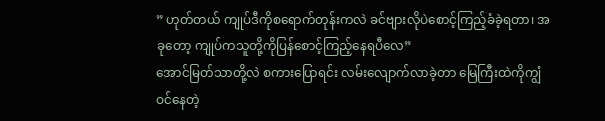” ဟုတ်တယ် ကျုပ်ဒီကိုစရောက်တုန်းကလဲ ခင်ဗျားလိုပဲစောင့်ကြည့်ခံခဲ့ရတာ၊ အခုတော့ ကျုပ်ကသူတို့ကိုပြန်စောင့်ကြည့်နေရပီလေ”
အောင်မြတ်သာတို့လဲ စကားပြောရင်း လမ်းလျောက်လာခဲ့တာ မြေကြီးထဲကိုကျွံဝင်နေတဲ့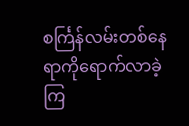စင်္ကြန်လမ်းတစ်နေရာကိုရောက်လာခဲ့ကြ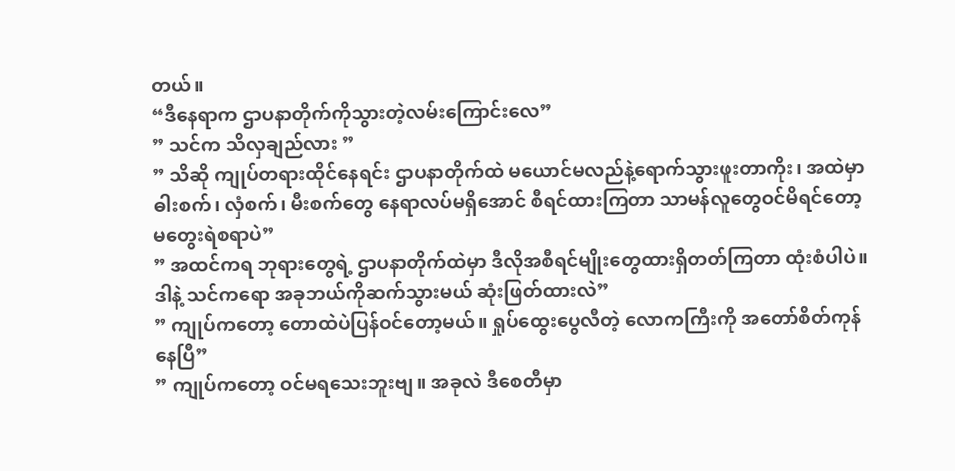တယ်။
“ဒီနေရာက ဌာပနာတိုက်ကိုသွားတဲ့လမ်းကြောင်းလေ”
” သင်က သိလှချည်လား ”
” သိဆို ကျုပ်တရားထိုင်နေရင်း ဌာပနာတိုက်ထဲ မယောင်မလည်နဲ့ရောက်သွားဖူးတာကိုး၊ အထဲမှာ ဓါးစက်၊ လှံစက်၊ မီးစက်တွေ နေရာလပ်မရှိအောင် စီရင်ထားကြတာ သာမန်လူတွေဝင်မိရင်တော့ မတွေးရဲစရာပဲ”
” အထင်ကရ ဘုရားတွေရဲ့ ဌာပနာတိုက်ထဲမှာ ဒီလိုအစီရင်မျိုးတွေထားရှိတတ်ကြတာ ထုံးစံပါပဲ။ ဒါနဲ့ သင်ကရော အခုဘယ်ကိုဆက်သွားမယ် ဆုံးဖြတ်ထားလဲ”
” ကျုပ်ကတော့ တောထဲပဲပြန်ဝင်တော့မယ်။ ရှုပ်ထွေးပွေလီတဲ့ လောကကြီးကို အတော်စိတ်ကုန်နေပြီ”
” ကျုပ်ကတော့ ဝင်မရသေးဘူးဗျ။ အခုလဲ ဒီစေတီမှာ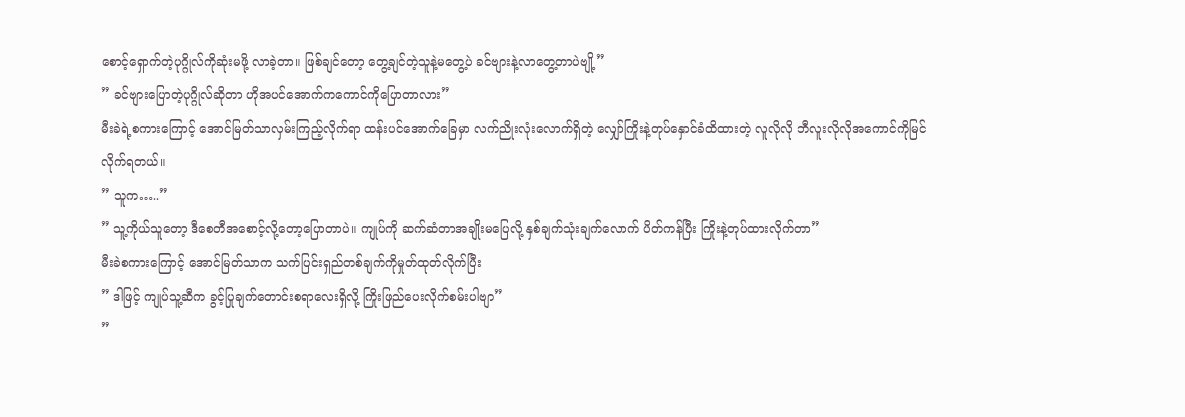စောင့်ရှောက်တဲ့ပုဂ္ဂိုလ်ကိုဆုံးမဖို့ လာခဲ့တာ။ ဖြစ်ချင်တော့ တွေ့ချင်တဲ့သူနဲ့မတွေ့ပဲ ခင်ဗျားနဲ့လာတွေ့တာပဲဗျို့”
” ခင်ဗျားပြောတဲ့ပုဂ္ဂိုလ်ဆိုတာ ဟိုအပင်အောက်ကကောင်ကိုပြောတာလား”
မီးခဲရဲ့စကားကြောင့် အောင်မြတ်သာလှမ်းကြည့်လိုက်ရာ ထန်းပင်အောက်ခြေမှာ လက်ညိုးလုံးလောက်ရှိတဲ့ လျှော်ကြိုးနဲ့တုပ်နှောင်ခံထိထားတဲ့ လူလိုလို ဘီလူးလိုလိုအကောင်ကိုမြင်လိုက်ရတယ်။
” သူက…..”
” သူ့ကိုယ်သူတော့ ဒီစေတီအစောင့်လို့တော့ပြောတာပဲ။ ကျုပ်ကို ဆက်ဆံတာအချိုးမပြေလို့ နှစ်ချက်သုံးချက်လောက် ပိတ်ကန်ပြီး ကြိုးနဲ့တုပ်ထားလိုက်တာ”
မီးခဲစကားကြောင့် အောင်မြတ်သာက သက်ပြင်းရှည်တစ်ချက်ကိုမှုတ်ထုတ်လိုက်ပြီး
” ဒါဖြင့် ကျုပ်သူ့ဆီက ခွင့်ပြုချက်တောင်းစရာလေးရှိလို့ ကြိုးဖြည်ပေးလိုက်စမ်းပါဗျာ”
”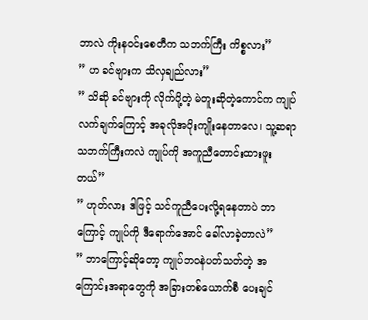ဘာလဲ ကိုးနဝင်းစေတီက သဘက်ကြီး ကိစ္စလား”
” ဟ ခင်ဗျားက သိလှချည်လား”
” သိဆို ခင်ဗျားကို လိုက်ပို့တဲ့ မဲတူးဆိုတဲ့ကောင်က ကျုပ်လက်ချက်ကြောင့် အခုလိုအပိုးကျိုးနေတာလေ၊ သူ့ဆရာ သဘက်ကြီးကလဲ ကျုပ်ကို အကူညီတောင်းထားဖူးတယ်”
” ဟုတ်လား ဒါဖြင့် သင်ကူညီပေးလို့ရနေတာပဲ ဘာကြောင့် ကျုပ်ကို ဒီရောက်အောင် ခေါ်လာခဲ့တာလဲ”
” ဘာကြောင့်ဆိုတော့ ကျုပ်ဘဝနဲပတ်သတ်တဲ့ အကြောင်းအရာတွေကို အခြားတစ်ယောက်စီ ပေးချင်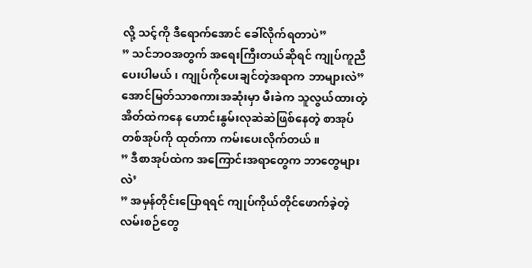လို့ သင့်ကို ဒီရောက်အောင် ခေါ်လိုက်ရတာပဲ”
” သင်ဘဝအတွက် အရေးကြီးတယ်ဆိုရင် ကျုပ်ကူညီပေးပါမယ် ၊ ကျုပ်ကိုပေးချင်တဲ့အရာက ဘာများလဲ”
အောင်မြတ်သာစကားအဆုံးမှာ မီးခဲက သူလွယ်ထားတဲ့အိတ်ထဲကနေ ဟောင်းနွမ်းလုဆဲဆဲဖြစ်နေတဲ့ စာအုပ်တစ်အုပ်ကို ထုတ်ကာ ကမ်းပေးလိုက်တယ်။
” ဒီစာအုပ်ထဲက အကြောင်းအရာတွေက ဘာတွေများလဲ’
” အမှန်တိုင်းပြောရရင် ကျုပ်ကိုယ်တိုင်ဖောက်ခဲ့တဲ့ လမ်းစဉ်တွေ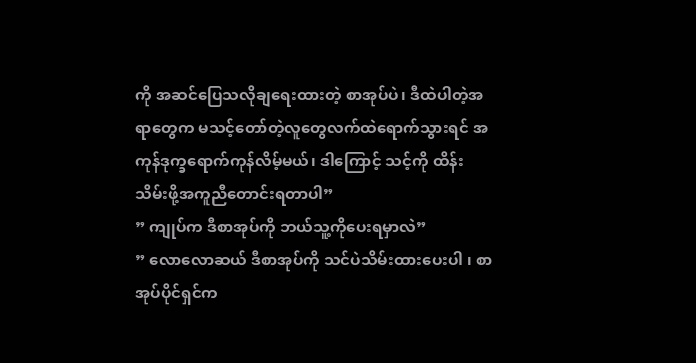ကို အဆင်ပြေသလိုချရေးထားတဲ့ စာအုပ်ပဲ၊ ဒီထဲပါတဲ့အရာတွေက မသင့်တော်တဲ့လူတွေလက်ထဲရောက်သွားရင် အကုန်ဒုက္ခရောက်ကုန်လိမ့်မယ်၊ ဒါကြောင့် သင့်ကို ထိန်းသိမ်းဖို့အကူညီတောင်းရတာပါ”
” ကျုပ်က ဒီစာအုပ်ကို ဘယ်သူ့ကိုပေးရမှာလဲ”
” လောလောဆယ် ဒီစာအုပ်ကို သင်ပဲသိမ်းထားပေးပါ ၊ စာအုပ်ပိုင်ရှင်က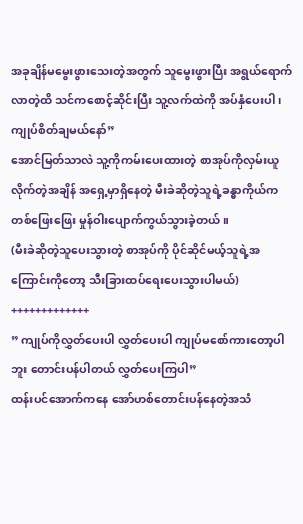အခုချိန်မမွေးဖွားသေးတဲ့အတွက် သူမွေးဖွားပြီး အရွယ်ရောက်လာတဲ့ထိ သင်ကစောင့်ဆိုင်းပြီး သူ့လက်ထဲကို အပ်နှံပေးပါ၊ ကျုပ်စိတ်ချမယ်နော်”
အောင်မြတ်သာလဲ သူ့ကိုကမ်းပေးထားတဲ့ စာအုပ်ကိုလှမ်းယူလိုက်တဲ့အချိန် အရှေ့မှာရှိနေတဲ့ မီးခဲဆိုတဲ့သူရဲ့ခန္ဓာကိုယ်က တစ်ဖြေးဖြေး မှုန်ဝါးပျောက်ကွယ်သွားခဲ့တယ်။
(မီးခဲဆိုတဲ့သူပေးသွားတဲ့ စာအုပ်ကို ပိုင်ဆိုင်မယ့်သူရဲ့အကြောင်းကိုတော့ သီးခြားထပ်ရေးပေးသွားပါမယ်)
+++++++++++++
” ကျုပ်ကိုလွှတ်ပေးပါ လွှတ်ပေးပါ ကျုပ်မစော်ကားတော့ပါဘူး တောင်းပန်ပါတယ် လွှတ်ပေးကြပါ”
ထန်းပင်အောက်ကနေ အော်ဟစ်တောင်းပန်နေတဲ့အသံ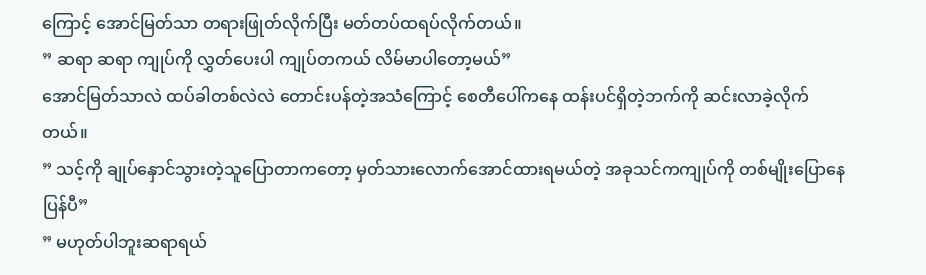ကြောင့် အောင်မြတ်သာ တရားဖြုတ်လိုက်ပြီး မတ်တပ်ထရပ်လိုက်တယ်။
” ဆရာ ဆရာ ကျုပ်ကို လွှတ်ပေးပါ ကျုပ်တကယ် လိမ်မာပါတော့မယ်”
အောင်မြတ်သာလဲ ထပ်ခါတစ်လဲလဲ တောင်းပန်တဲ့အသံကြောင့် စေတီပေါ်ကနေ ထန်းပင်ရှိတဲ့ဘက်ကို ဆင်းလာခဲ့လိုက်တယ်။
” သင့်ကို ချုပ်နှောင်သွားတဲ့သူပြောတာကတော့ မှတ်သားလောက်အောင်ထားရမယ်တဲ့ အခုသင်ကကျုပ်ကို တစ်မျိုးပြောနေပြန်ပီ”
” မဟုတ်ပါဘူးဆရာရယ်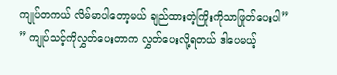ကျုပ်တကယ် လိမ်မာပါတော့မယ် ချည်ထားတဲ့ကြိုးကိုသာဖြုတ်ပေးပါ”
” ကျုပ်သင့်ကိုလွှတ်ပေးတာက လွှတ်ပေးလို့ရတယ် ဒါပေမယ့်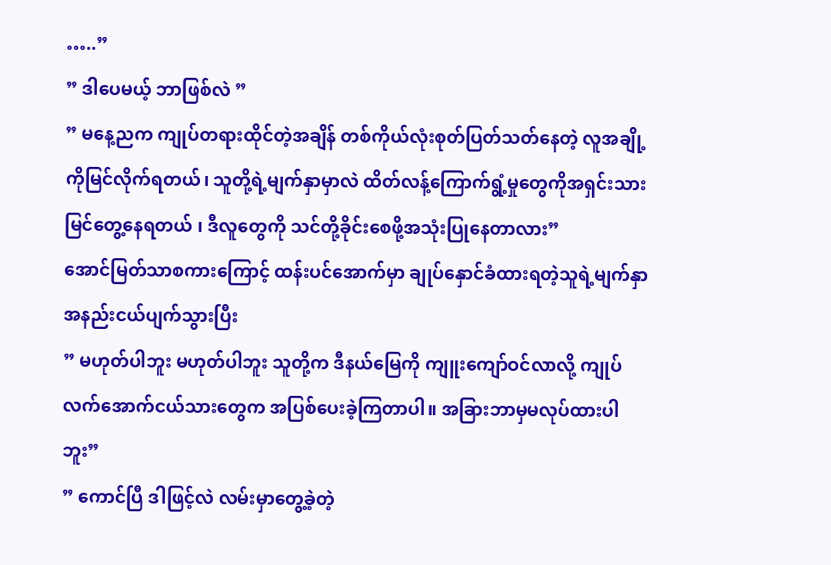…..”
” ဒါပေမယ့် ဘာဖြစ်လဲ ”
” မနေ့ညက ကျုပ်တရားထိုင်တဲ့အချိန် တစ်ကိုယ်လုံးစုတ်ပြတ်သတ်နေတဲ့ လူအချို့ကိုမြင်လိုက်ရတယ်၊ သူတို့ရဲ့မျက်နှာမှာလဲ ထိတ်လန့်ကြောက်ရွံ့မှုတွေကိုအရှင်းသားမြင်တွေ့နေရတယ် ၊ ဒီလူတွေကို သင်တို့ခိုင်းစေဖို့အသုံးပြုနေတာလား”
အောင်မြတ်သာစကားကြောင့် ထန်းပင်အောက်မှာ ချုပ်နှောင်ခံထားရတဲ့သူရဲ့မျက်နှာအနည်းငယ်ပျက်သွားပြီး
” မဟုတ်ပါဘူး မဟုတ်ပါဘူး သူတို့က ဒီနယ်မြေကို ကျူးကျော်ဝင်လာလို့ ကျုပ်လက်အောက်ငယ်သားတွေက အပြစ်ပေးခဲ့ကြတာပါ။ အခြားဘာမှမလုပ်ထားပါဘူး”
” ကောင်ပြီ ဒါဖြင့်လဲ လမ်းမှာတွေ့ခဲ့တဲ့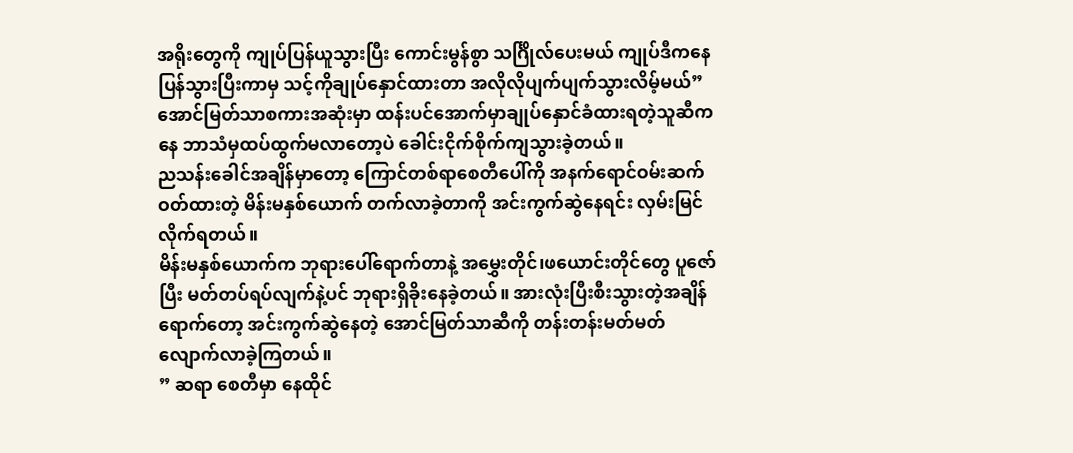အရိုးတွေကို ကျုပ်ပြန်ယူသွားပြီး ကောင်းမွန်စွာ သင်္ဂြိုလ်ပေးမယ် ကျုပ်ဒီကနေပြန်သွားပြီးကာမှ သင့်ကိုချုပ်နှောင်ထားတာ အလိုလိုပျက်ပျက်သွားလိမ့်မယ်”
အောင်မြတ်သာစကားအဆုံးမှာ ထန်းပင်အောက်မှာချုပ်နှောင်ခံထားရတဲ့သူဆီကနေ ဘာသံမှထပ်ထွက်မလာတော့ပဲ ခေါင်းငိုက်စိုက်ကျသွားခဲ့တယ်။
ညသန်းခေါင်အချိန်မှာတော့ ကြောင်တစ်ရာစေတီပေါ်ကို အနက်ရောင်ဝမ်းဆက်ဝတ်ထားတဲ့ မိန်းမနှစ်ယောက် တက်လာခဲ့တာကို အင်းကွက်ဆွဲနေရင်း လှမ်းမြင်လိုက်ရတယ်။
မိန်းမနှစ်ယောက်က ဘုရားပေါ်ရောက်တာနဲ့ အမွှေးတိုင်၊ဖယောင်းတိုင်တွေ ပူဇော်ပြီး မတ်တပ်ရပ်လျက်နဲ့ပင် ဘုရားရှိခိုးနေခဲ့တယ်။ အားလုံးပြီးစီးသွားတဲ့အချိန်ရောက်တော့ အင်းကွက်ဆွဲနေတဲ့ အောင်မြတ်သာဆီကို တန်းတန်းမတ်မတ်လျောက်လာခဲ့ကြတယ်။
” ဆရာ စေတီမှာ နေထိုင်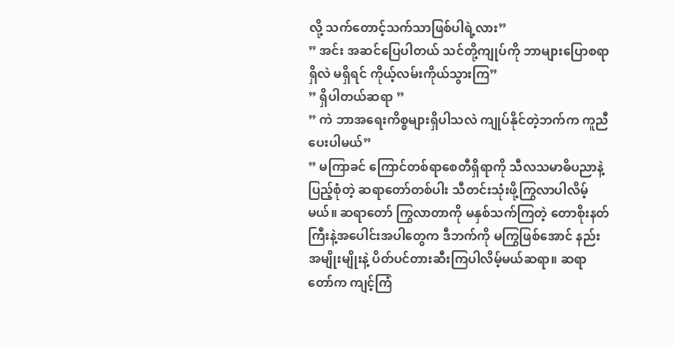လို့ သက်တောင့်သက်သာဖြစ်ပါရဲ့လား”
” အင်း အဆင်ပြေပါတယ် သင်တို့ကျုပ်ကို ဘာများပြောစရာရှိလဲ မရှိရင် ကိုယ့်လမ်းကိုယ်သွားကြ”
” ရှိပါတယ်ဆရာ ”
” ကဲ ဘာအရေးကိစ္စများရှိပါသလဲ ကျုပ်နိုင်တဲ့ဘက်က ကူညီပေးပါမယ်”
” မကြာခင် ကြောင်တစ်ရာစေတီရှိရာကို သီလသမာဓိပညာနဲ့ပြည့်စုံတဲ့ ဆရာတော်တစ်ပါး သီတင်းသုံးဖို့ကြွလာပါလိမ့်မယ်။ ဆရာတော် ကြွလာတာကို မနှစ်သက်ကြတဲ့ တောစိုးနတ်ကြီးနဲ့အပေါင်းအပါတွေက ဒီဘက်ကို မကြွဖြစ်အောင် နည်းအမျိုးမျိုးနဲ့ ပိတ်ပင်တားဆီးကြပါလိမ့်မယ်ဆရာ။ ဆရာတော်က ကျင့်ကြံ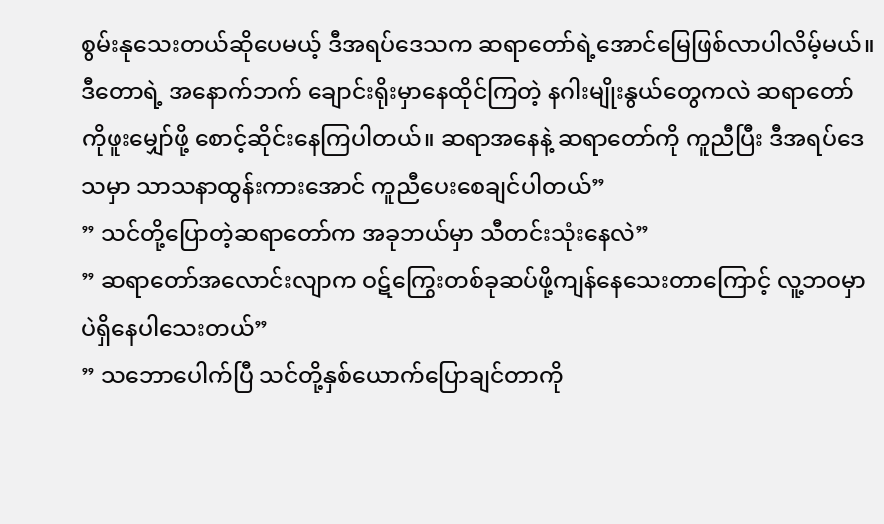စွမ်းနုသေးတယ်ဆိုပေမယ့် ဒီအရပ်ဒေသက ဆရာတော်ရဲ့အောင်မြေဖြစ်လာပါလိမ့်မယ်။ ဒီတောရဲ့ အနောက်ဘက် ချောင်းရိုးမှာနေထိုင်ကြတဲ့ နဂါးမျိုးနွယ်တွေကလဲ ဆရာတော်ကိုဖူးမျှော်ဖို့ စောင့်ဆိုင်းနေကြပါတယ်။ ဆရာအနေနဲ့ ဆရာတော်ကို ကူညီပြီး ဒီအရပ်ဒေသမှာ သာသနာထွန်းကားအောင် ကူညီပေးစေချင်ပါတယ်”
” သင်တို့ပြောတဲ့ဆရာတော်က အခုဘယ်မှာ သီတင်းသုံးနေလဲ”
” ဆရာတော်အလောင်းလျာက ဝဋ်ကြွေးတစ်ခုဆပ်ဖို့ကျန်နေသေးတာကြောင့် လူ့ဘဝမှာပဲရှိနေပါသေးတယ်”
” သဘောပေါက်ပြီ သင်တို့နှစ်ယောက်ပြောချင်တာကို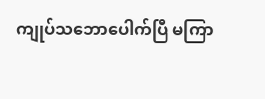ကျုပ်သဘောပေါက်ပြီ မကြာ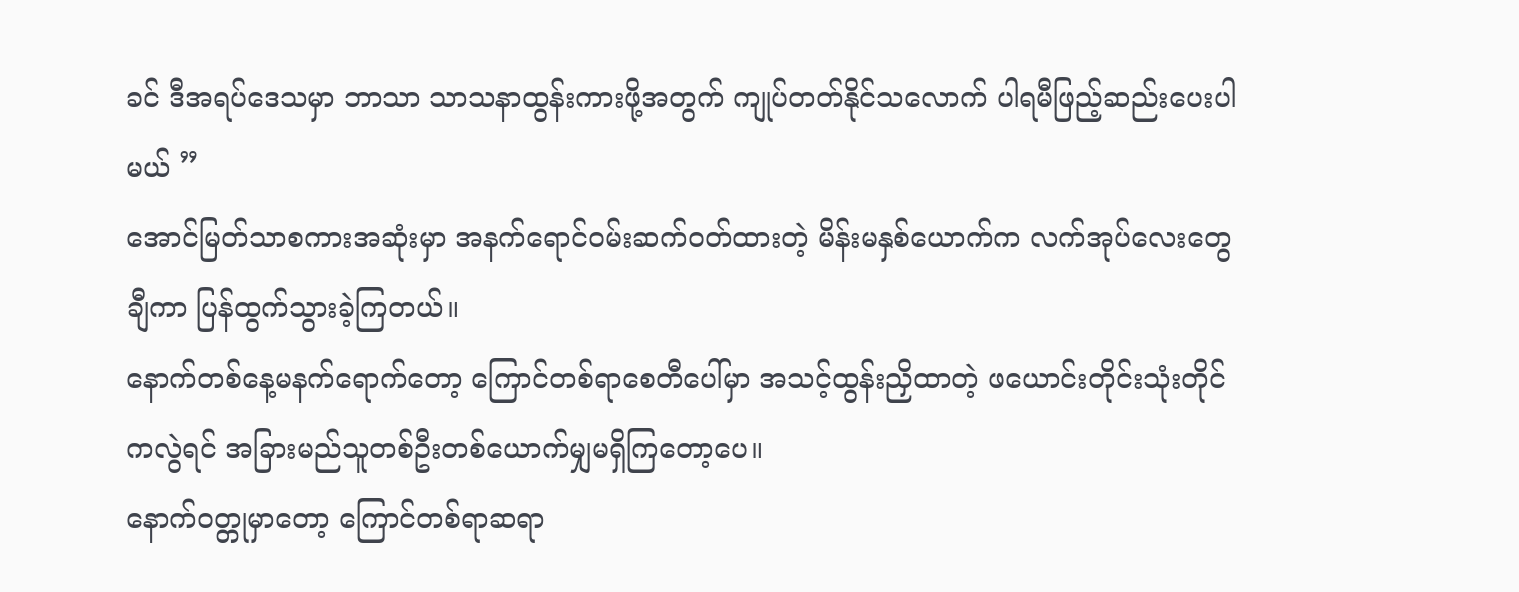ခင် ဒီအရပ်ဒေသမှာ ဘာသာ သာသနာထွန်းကားဖို့အတွက် ကျုပ်တတ်နိုင်သလောက် ပါရမီဖြည့်ဆည်းပေးပါမယ် ”
အောင်မြတ်သာစကားအဆုံးမှာ အနက်ရောင်ဝမ်းဆက်ဝတ်ထားတဲ့ မိန်းမနှစ်ယောက်က လက်အုပ်လေးတွေချီကာ ပြန်ထွက်သွားခဲ့ကြတယ်။
နောက်တစ်နေ့မနက်ရောက်တော့ ကြောင်တစ်ရာစေတီပေါ်မှာ အသင့်ထွန်းညှိထာတဲ့ ဖယောင်းတိုင်းသုံးတိုင်ကလွဲရင် အခြားမည်သူတစ်ဦးတစ်ယောက်မျှမရှိကြတော့ပေ။
နောက်ဝတ္တုမှာတော့ ကြောင်တစ်ရာဆရာ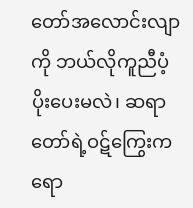တော်အလောင်းလျာကို ဘယ်လိုကူညီပံ့ပိုးပေးမလဲ၊ ဆရာတော်ရဲ့ဝဋ်ကြွေးကရော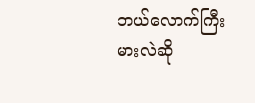ဘယ်လောက်ကြီးမားလဲဆို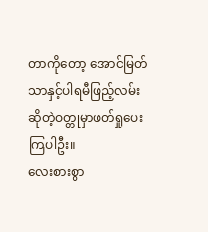တာကိုတော့ အောင်မြတ်သာနှင့်ပါရမီဖြည့်လမ်းဆိုတဲ့ဝတ္တုမှာဖတ်ရှုပေးကြပါဦး။
လေးစားစွာ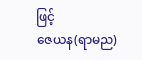ဖြင့်
ဇေယန(ရာမည)